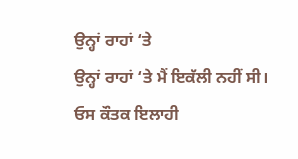ਉਨ੍ਹਾਂ ਰਾਹਾਂ ‘ਤੇ
ਉਨ੍ਹਾਂ ਰਾਹਾਂ ‘ਤੇ ਮੈਂ ਇਕੱਲੀ ਨਹੀਂ ਸੀ।
ਓਸ ਕੌਤਕ ਇਲਾਹੀ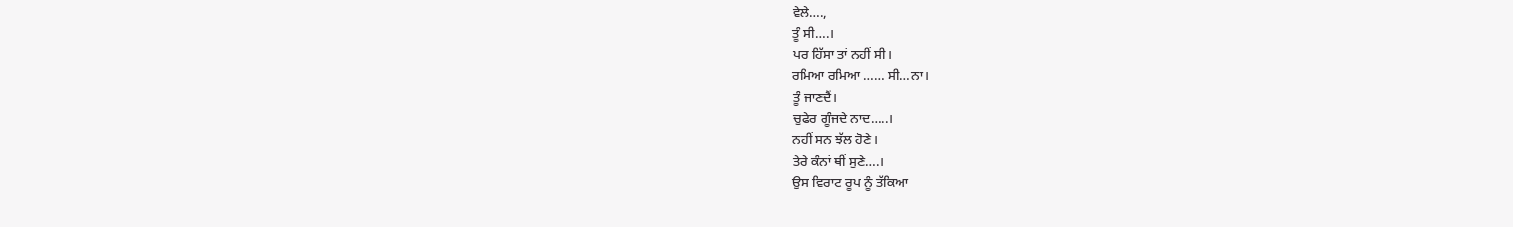ਵੇਲੇ….,
ਤੂੰ ਸੀ….।
ਪਰ ਹਿੱਸਾ ਤਾਂ ਨਹੀਂ ਸੀ।
ਰਮਿਆ ਰਮਿਆ …… ਸੀ…ਨਾ।
ਤੂੰ ਜਾਣਦੈਂ।
ਚੁਫੇਰ ਗੂੰਜਦੇ ਨਾਦ…..।
ਨਹੀਂ ਸਨ ਝੱਲ ਹੋਣੇ।
ਤੇਰੇ ਕੰਨਾਂ ਥੀਂ ਸੁਣੇ….।
ਉਸ ਵਿਰਾਟ ਰੂਪ ਨੂੰ ਤੱਕਿਆ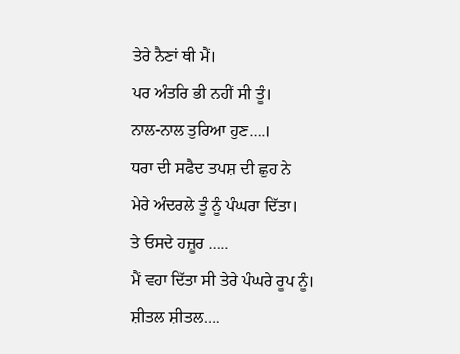ਤੇਰੇ ਨੈਣਾਂ ਥੀ ਮੈਂ।
ਪਰ ਅੰਤਰਿ ਭੀ ਨਹੀਂ ਸੀ ਤੂੰ।
ਨਾਲ-ਨਾਲ ਤੁਰਿਆ ਹੁਣ….।
ਧਰਾ ਦੀ ਸਫੈਦ ਤਪਸ਼ ਦੀ ਛੁਹ ਨੇ
ਮੇਰੇ ਅੰਦਰਲੇ ਤੂੰ ਨੂੰ ਪੰਘਰਾ ਦਿੱਤਾ।
ਤੇ ਓਸਦੇ ਹਜ਼ੂਰ …..
ਮੈਂ ਵਹਾ ਦਿੱਤਾ ਸੀ ਤੇਰੇ ਪੰਘਰੇ ਰੂਪ ਨੂੰ।
ਸ਼ੀਤਲ ਸ਼ੀਤਲ….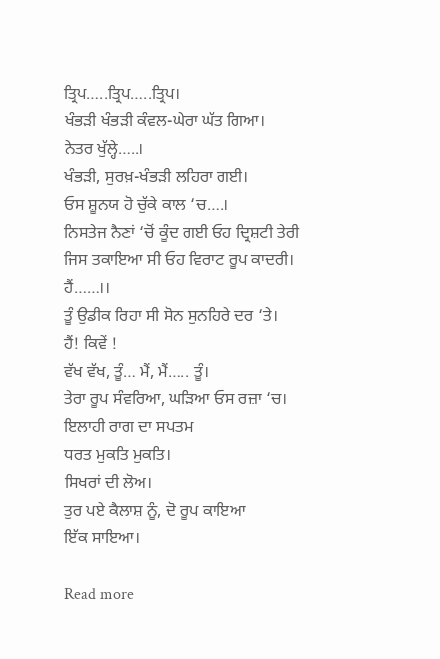ਤ੍ਰਿਪ…..ਤ੍ਰਿਪ…..ਤ੍ਰਿਪ।
ਖੰਭੜੀ ਖੰਭੜੀ ਕੰਵਲ-ਘੇਰਾ ਘੱਤ ਗਿਆ।
ਨੇਤਰ ਖੁੱਲ੍ਹੇ…..।
ਖੰਭੜੀ, ਸੁਰਖ਼-ਖੰਭੜੀ ਲਹਿਰਾ ਗਈ।
ਓਸ ਸ਼ੂਨਯ ਹੋ ਚੁੱਕੇ ਕਾਲ ‘ਚ….।
ਨਿਸਤੇਜ ਨੈਣਾਂ ‘ਚੋਂ ਕੂੰਦ ਗਈ ਓਹ ਦ੍ਰਿਸ਼ਟੀ ਤੇਰੀ
ਜਿਸ ਤਕਾਇਆ ਸੀ ਓਹ ਵਿਰਾਟ ਰੂਪ ਕਾਦਰੀ।
ਹੈਂ……।।
ਤੂੰ ਉਡੀਕ ਰਿਹਾ ਸੀ ਸੋਨ ਸੁਨਹਿਰੇ ਦਰ ‘ਤੇ।
ਹੈਂ! ਕਿਵੇਂ !
ਵੱਖ ਵੱਖ, ਤੂੰ… ਮੈਂ, ਮੈਂ….. ਤੂੰ।
ਤੇਰਾ ਰੂਪ ਸੰਵਰਿਆ, ਘੜਿਆ ਓਸ ਰਜ਼ਾ ‘ਚ।
ਇਲਾਹੀ ਰਾਗ ਦਾ ਸਪਤਮ
ਧਰਤ ਮੁਕਤਿ ਮੁਕਤਿ।
ਸਿਖਰਾਂ ਦੀ ਲੋਅ।
ਤੁਰ ਪਏ ਕੈਲਾਸ਼ ਨੂੰ, ਦੋ ਰੂਪ ਕਾਇਆ
ਇੱਕ ਸਾਇਆ।

Read more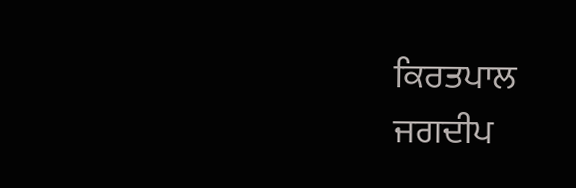ਕਿਰਤਪਾਲ
ਜਗਦੀਪ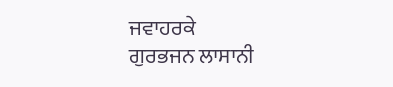ਜਵਾਹਰਕੇ
ਗੁਰਭਜਨ ਲਾਸਾਨੀ